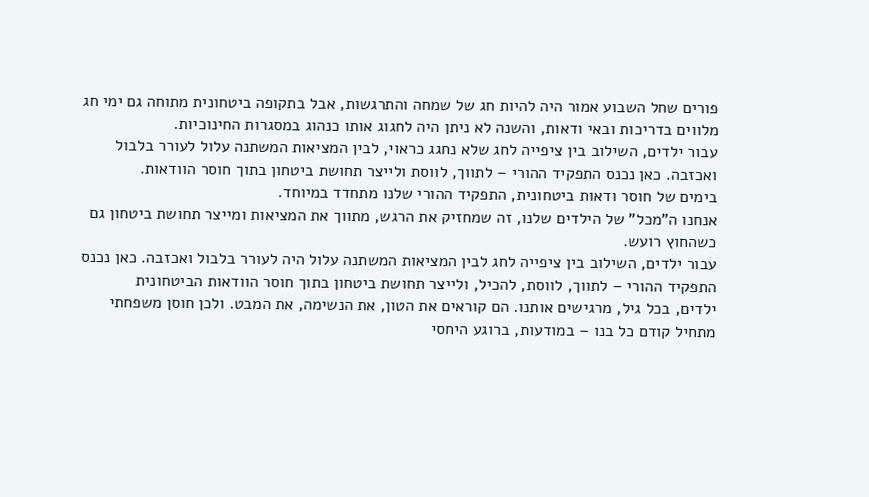פורים שחל השבוע אמור היה להיות חג של שמחה והתרגשות, אבל בתקופה ביטחונית מתוחה גם ימי חג מלווים בדריכות ובאי ודאות, והשנה לא ניתן היה לחגוג אותו כנהוג במסגרות החינוכיות.
עבור ילדים, השילוב בין ציפייה לחג שלא נחגג כראוי, לבין המציאות המשתנה עלול לעורר בלבול ואכזבה. כאן נכנס התפקיד ההורי – לתווך, לווסת ולייצר תחושת ביטחון בתוך חוסר הוודאות.
בימים של חוסר ודאות ביטחונית, התפקיד ההורי שלנו מתחדד במיוחד.
אנחנו ה"מכל" של הילדים שלנו, זה שמחזיק את הרגש, מתווך את המציאות ומייצר תחושת ביטחון גם כשהחוץ רועש.
עבור ילדים, השילוב בין ציפייה לחג לבין המציאות המשתנה עלול היה לעורר בלבול ואכזבה. כאן נכנס התפקיד ההורי – לתווך, לווסת, להכיל, ולייצר תחושת ביטחון בתוך חוסר הוודאות הביטחונית
ילדים, בכל גיל, מרגישים אותנו. הם קוראים את הטון, את הנשימה, את המבט. ולכן חוסן משפחתי מתחיל קודם כל בנו – במודעות, ברוגע היחסי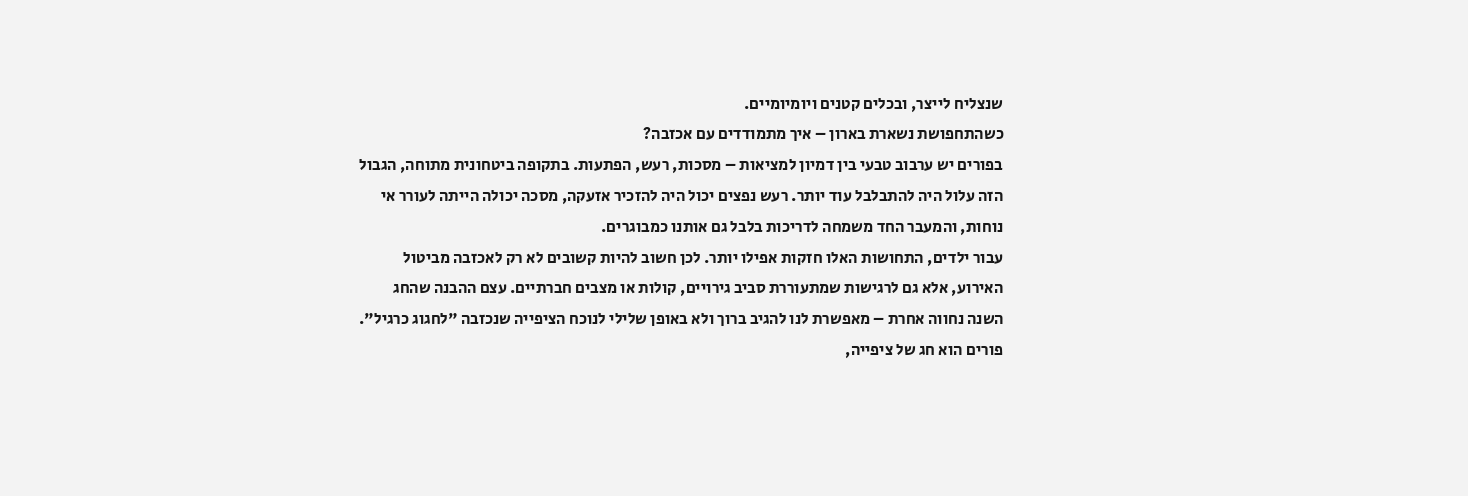שנצליח לייצר, ובכלים קטנים ויומיומיים.
כשהתחפושת נשארת בארון – איך מתמודדים עם אכזבה?
בפורים יש ערבוב טבעי בין דמיון למציאות – מסכות, רעש, הפתעות. בתקופה ביטחונית מתוחה, הגבול הזה עלול היה להתבלבל עוד יותר. רעש נפצים יכול היה להזכיר אזעקה, מסכה יכולה הייתה לעורר אי נוחות, והמעבר החד משמחה לדריכות בלבל גם אותנו כמבוגרים.
עבור ילדים, התחושות האלו חזקות אפילו יותר. לכן חשוב להיות קשובים לא רק לאכזבה מביטול האירוע, אלא גם לרגישות שמתעוררת סביב גירויים, קולות או מצבים חברתיים. עצם ההבנה שהחג השנה נחווה אחרת – מאפשרת לנו להגיב ברוך ולא באופן שלילי לנוכח הציפייה שנכזבה "לחגוג כרגיל".
פורים הוא חג של ציפייה,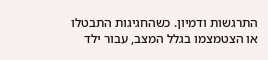התרגשות ודמיון. כשהחגיגות התבטלו או הצטמצמו בגלל המצב, עבור ילד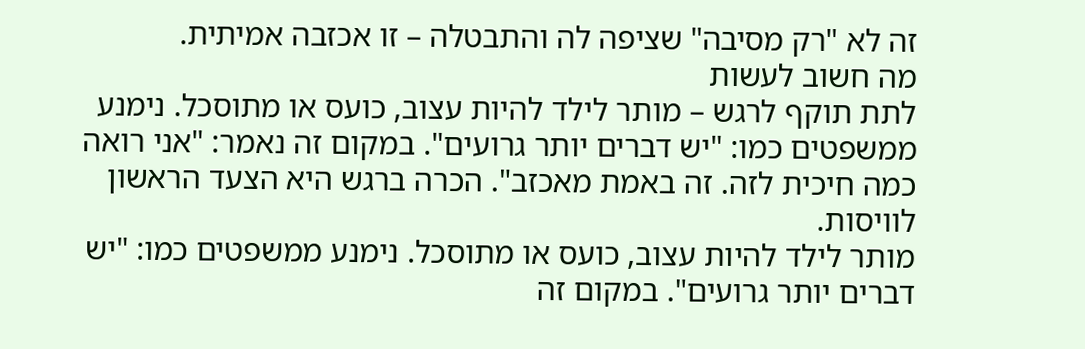זה לא "רק מסיבה" שציפה לה והתבטלה – זו אכזבה אמיתית.
מה חשוב לעשות
לתת תוקף לרגש – מותר לילד להיות עצוב, כועס או מתוסכל. נימנע ממשפטים כמו: "יש דברים יותר גרועים". במקום זה נאמר: "אני רואה כמה חיכית לזה. זה באמת מאכזב". הכרה ברגש היא הצעד הראשון לוויסות.
מותר לילד להיות עצוב, כועס או מתוסכל. נימנע ממשפטים כמו: "יש דברים יותר גרועים". במקום זה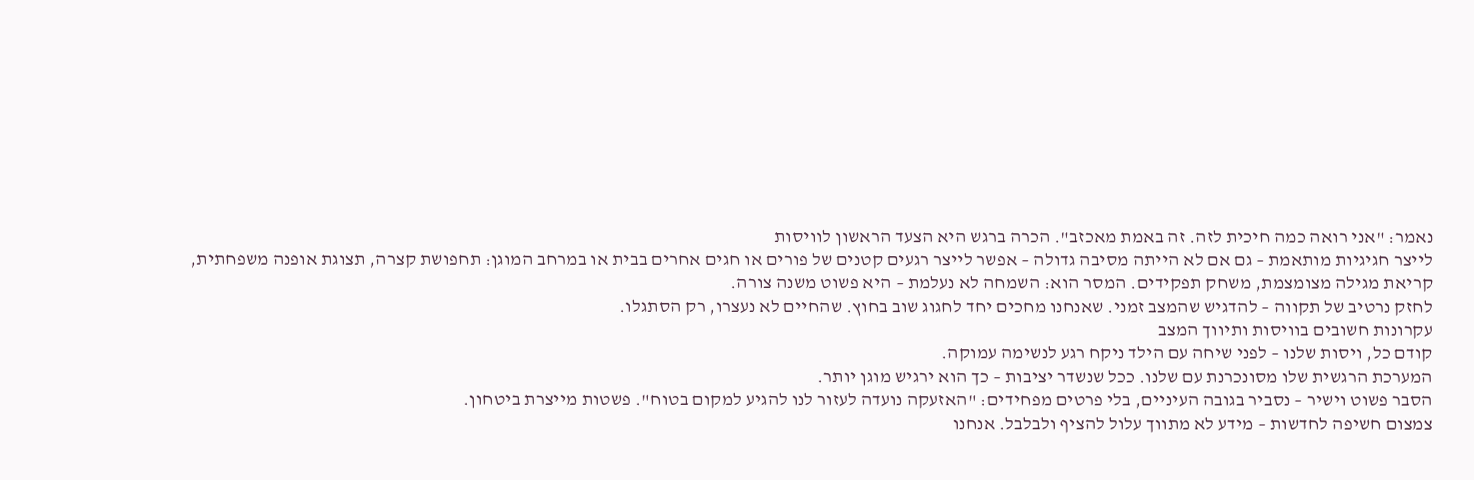נאמר: "אני רואה כמה חיכית לזה. זה באמת מאכזב". הכרה ברגש היא הצעד הראשון לוויסות
לייצר חגיגיות מותאמת – גם אם לא הייתה מסיבה גדולה – אפשר לייצר רגעים קטנים של פורים או חגים אחרים בבית או במרחב המוגן: תחפושת קצרה, תצוגת אופנה משפחתית, קריאת מגילה מצומצמת, משחק תפקידים. המסר הוא: השמחה לא נעלמת – היא פשוט משנה צורה.
לחזק נרטיב של תקווה – להדגיש שהמצב זמני. שאנחנו מחכים יחד לחגוג שוב בחוץ. שהחיים לא נעצרו, רק הסתגלו.
עקרונות חשובים בוויסות ותיווך המצב
קודם כל, ויסות שלנו – לפני שיחה עם הילד ניקח רגע לנשימה עמוקה.
המערכת הרגשית שלו מסונכרנת עם שלנו. ככל שנשדר יציבות – כך הוא ירגיש מוגן יותר.
הסבר פשוט וישיר – נסביר בגובה העיניים, בלי פרטים מפחידים: "האזעקה נועדה לעזור לנו להגיע למקום בטוח". פשטות מייצרת ביטחון.
צמצום חשיפה לחדשות – מידע לא מתווך עלול להציף ולבלבל. אנחנו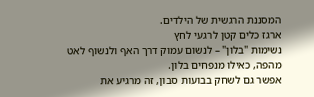המסננת הרגשית של הילדים.
ארגז כלים קטן לרגעי לחץ
נשימות "בלון" – לנשום עמוק דרך האף ולנשוף לאט מהפה, כאילו מנפחים בלון.
אפשר גם לשחק בבועות סבון, זה מרגיע את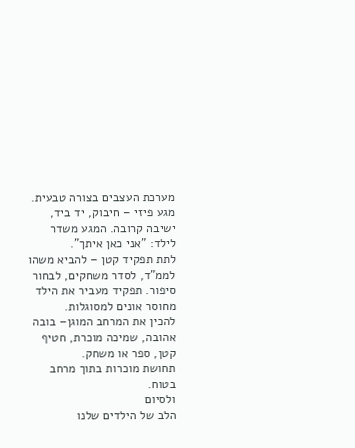מערכת העצבים בצורה טבעית.
מגע פיזי – חיבוק, יד ביד, ישיבה קרובה. המגע משדר לילד: "אני כאן איתך".
לתת תפקיד קטן – להביא משהו לממ"ד, לסדר משחקים, לבחור סיפור. תפקיד מעביר את הילד מחוסר אונים למסוגלות.
להכין את המרחב המוגן– בובה אהובה, שמיכה מוכרת, חטיף קטן, ספר או משחק.
תחושת מוכרות בתוך מרחב בטוח.
ולסיום
הלב של הילדים שלנו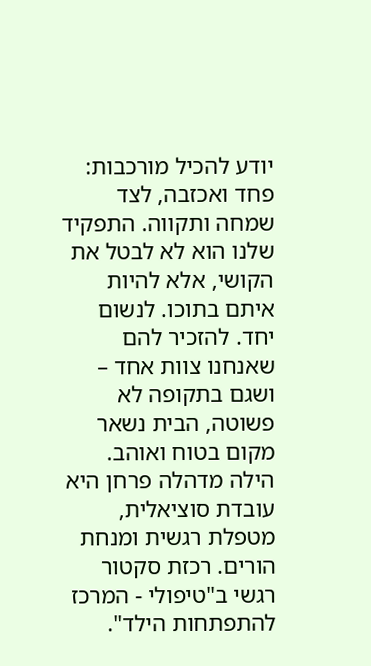יודע להכיל מורכבות: פחד ואכזבה, לצד שמחה ותקווה. התפקיד שלנו הוא לא לבטל את הקושי, אלא להיות איתם בתוכו. לנשום יחד. להזכיר להם שאנחנו צוות אחד – ושגם בתקופה לא פשוטה, הבית נשאר מקום בטוח ואוהב.
הילה מדהלה פרחן היא עובדת סוציאלית, מטפלת רגשית ומנחת הורים. רכזת סקטור רגשי ב"טיפולי - המרכז להתפתחות הילד".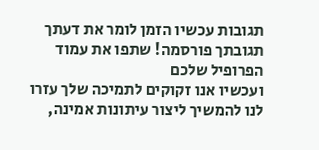תגובות עכשיו הזמן לומר את דעתך
תגובתך פורסמה! שתפו את עמוד הפרופיל שלכם
ועכשיו אנו זקוקים לתמיכה שלך עזרו לנו להמשיך ליצור עיתונות אמינה,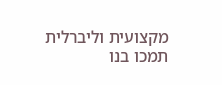מקצועית וליברלית
תמכו בנו